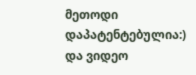მეთოდი დაპატენტებულია:)
და ვიდეო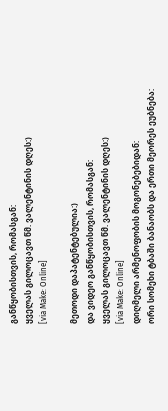განწყობისთვის, რომასგან:
ყველას გილოცავთ წმ. ვალენტინის დღეს:)
[via Make: Online]

მეთოდი დაპატენტებულია:)
და ვიდეო განწყობისთვის, რომასგან:
ყველას გილოცავთ წმ. ვალენტინის დღეს:)
[via Make: Online]
დიღმელი არმენოფობის მოგონებებიდან:
ორი სომეხი ტბაში ბანაობს და ერთი მეორეს ეუბნება: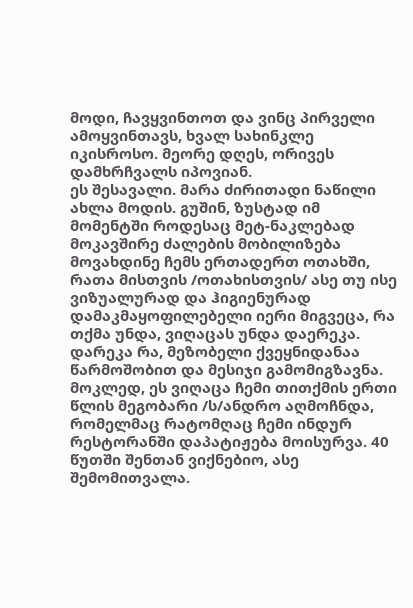მოდი, ჩავყვინთოთ და ვინც პირველი ამოყვინთავს, ხვალ სახინკლე იკისროსო. მეორე დღეს, ორივეს დამხრჩვალს იპოვიან.
ეს შესავალი. მარა ძირითადი ნაწილი ახლა მოდის. გუშინ, ზუსტად იმ მომენტში როდესაც მეტ-ნაკლებად მოკავშირე ძალების მობილიზება მოვახდინე ჩემს ერთადერთ ოთახში, რათა მისთვის /ოთახისთვის/ ასე თუ ისე ვიზუალურად და ჰიგიენურად დამაკმაყოფილებელი იერი მიგვეცა, რა თქმა უნდა, ვიღაცას უნდა დაერეკა.
დარეკა რა, მეზობელი ქვეყნიდანაა წარმოშობით და მესიჯი გამომიგზავნა. მოკლედ, ეს ვიღაცა ჩემი თითქმის ერთი წლის მეგობარი /ს/ანდრო აღმოჩნდა, რომელმაც რატომღაც ჩემი ინდურ რესტორანში დაპატიჟება მოისურვა. 40 წუთში შენთან ვიქნებიო, ასე შემომითვალა.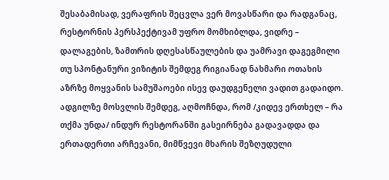შესაბამისად, ვერაფრის შეცვლა ვერ მოვასწარი და რადგანაც, რესტორნის პერსპექტივამ უფრო მომხიბლდა, ვიდრე – დალაგების, ზამთრის დღესასწაულების და უამრავი დაგეგმილი თუ სპონტანური ვიზიტის შემდეგ რიგიანად ნახმარი ოთახის აზრზე მოყვანის სამუშაოები ისევ დაუდგენელი ვადით გადაიდო.
ადგილზე მოსვლის შემდეგ, აღმოჩნდა, რომ /კიდევ ერთხელ – რა თქმა უნდა/ ინდურ რესტორანში გასეირნება გადავადდა და ერთადერთი არჩევანი, მიმწვევი მხარის შეზღუდული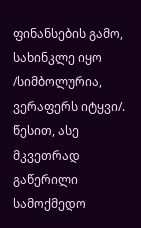ფინანსების გამო, სახინკლე იყო /სიმბოლურია, ვერაფერს იტყვი/. წესით, ასე მკვეთრად გაწერილი სამოქმედო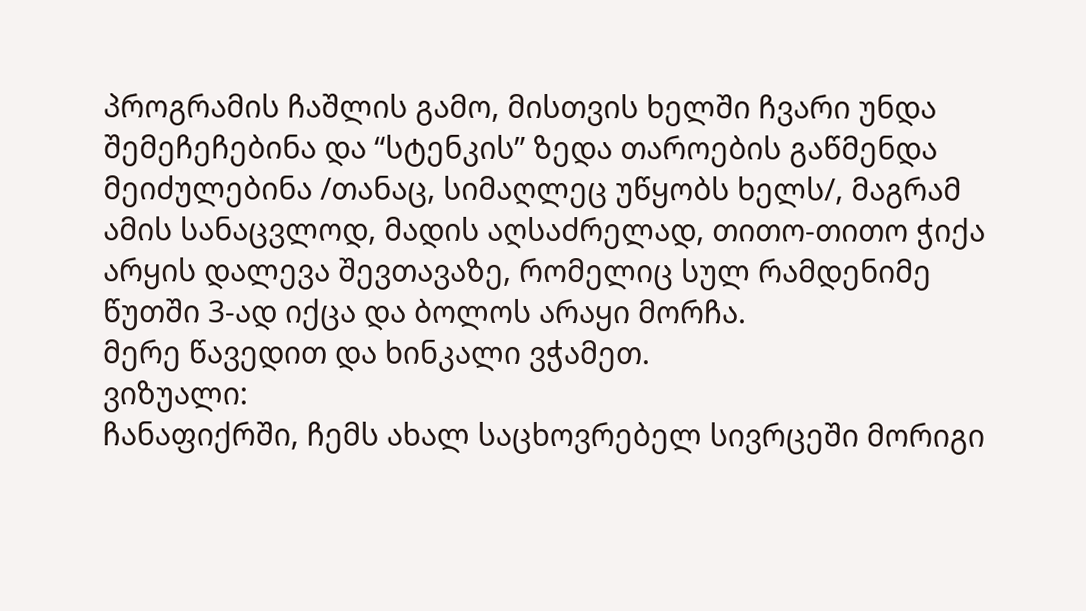პროგრამის ჩაშლის გამო, მისთვის ხელში ჩვარი უნდა შემეჩეჩებინა და “სტენკის” ზედა თაროების გაწმენდა მეიძულებინა /თანაც, სიმაღლეც უწყობს ხელს/, მაგრამ ამის სანაცვლოდ, მადის აღსაძრელად, თითო-თითო ჭიქა არყის დალევა შევთავაზე, რომელიც სულ რამდენიმე წუთში 3-ად იქცა და ბოლოს არაყი მორჩა.
მერე წავედით და ხინკალი ვჭამეთ.
ვიზუალი:
ჩანაფიქრში, ჩემს ახალ საცხოვრებელ სივრცეში მორიგი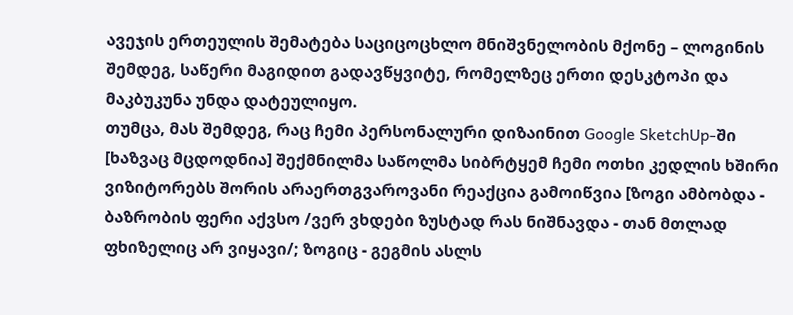ავეჯის ერთეულის შემატება საციცოცხლო მნიშვნელობის მქონე – ლოგინის შემდეგ, საწერი მაგიდით გადავწყვიტე, რომელზეც ერთი დესკტოპი და მაკბუკუნა უნდა დატეულიყო.
თუმცა, მას შემდეგ, რაც ჩემი პერსონალური დიზაინით Google SketchUp-ში [ხაზვაც მცდოდნია] შექმნილმა საწოლმა სიბრტყემ ჩემი ოთხი კედლის ხშირი ვიზიტორებს შორის არაერთგვაროვანი რეაქცია გამოიწვია [ზოგი ამბობდა - ბაზრობის ფერი აქვსო /ვერ ვხდები ზუსტად რას ნიშნავდა - თან მთლად ფხიზელიც არ ვიყავი/; ზოგიც - გეგმის ასლს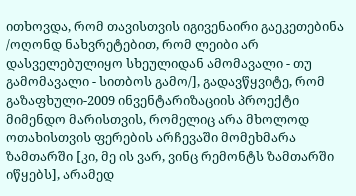ითხოვდა, რომ თავისთვის იგივენაირი გაეკეთებინა /ოღონდ ნახვრეტებით, რომ ლეიბი არ დასველებულიყო სხეულიდან ამომავალი - თუ გამომავალი - სითბოს გამო/], გადავწყვიტე, რომ გაზაფხული-2009 ინვენტარიზაციის პროექტი მიმენდო მარისთვის, რომელიც არა მხოლოდ ოთახისთვის ფერების არჩევაში მომეხმარა ზამთარში [კი, მე ის ვარ, ვინც რემონტს ზამთარში იწყებს], არამედ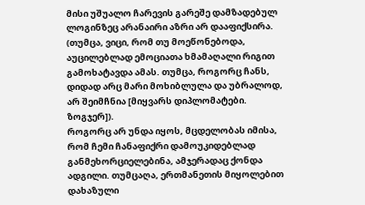მისი უშუალო ჩარევის გარეშე დამზადებულ ლოგინზეც არანაირი აზრი არ დააფიქსირა.
(თუმცა, ვიცი, რომ თუ მოეწონებოდა, აუცილებლად ემოციათა ხმამაღალი რიგით გამოხატავდა ამას. თუმცა, როგორც ჩანს, დიდად არც მარი მოხიბლულა და უბრალოდ, არ შეიმჩნია [მიყვარს დიპლომატები. ზოგჯერ]).
როგორც არ უნდა იყოს, მცდელობას იმისა, რომ ჩემი ჩანაფიქრი დამოუკიდებლად განმეხორციელებინა, ამჯერადაც ქონდა ადგილი. თუმცაღა, ერთმანეთის მიყოლებით დახაზული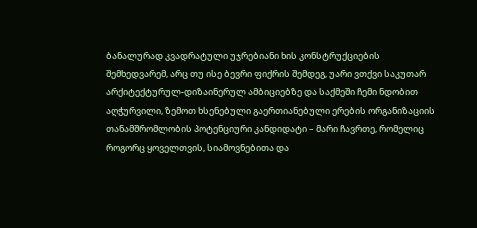ბანალურად კვადრატული უჯრებიანი ხის კონსტრუქციების შემხედვარემ, არც თუ ისე ბევრი ფიქრის შემდეგ, უარი ვთქვი საკუთარ არქიტექტურულ-დიზაინერულ ამბიციებზე და საქმეში ჩემი ნდობით აღჭურვილი, ზემოთ ხსენებული გაერთიანებული ერების ორგანიზაციის თანამშრომლობის პოტენციური კანდიდატი – მარი ჩავრთე, რომელიც როგორც ყოველთვის, სიამოვნებითა და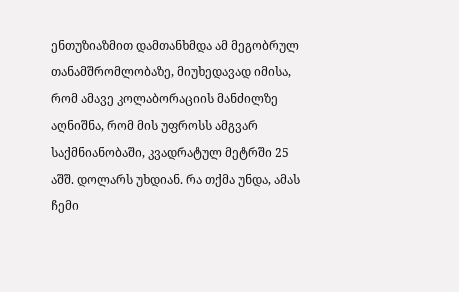ენთუზიაზმით დამთანხმდა ამ მეგობრულ თანამშრომლობაზე, მიუხედავად იმისა, რომ ამავე კოლაბორაციის მანძილზე აღნიშნა, რომ მის უფროსს ამგვარ საქმნიანობაში, კვადრატულ მეტრში 25 აშშ. დოლარს უხდიან. რა თქმა უნდა, ამას ჩემი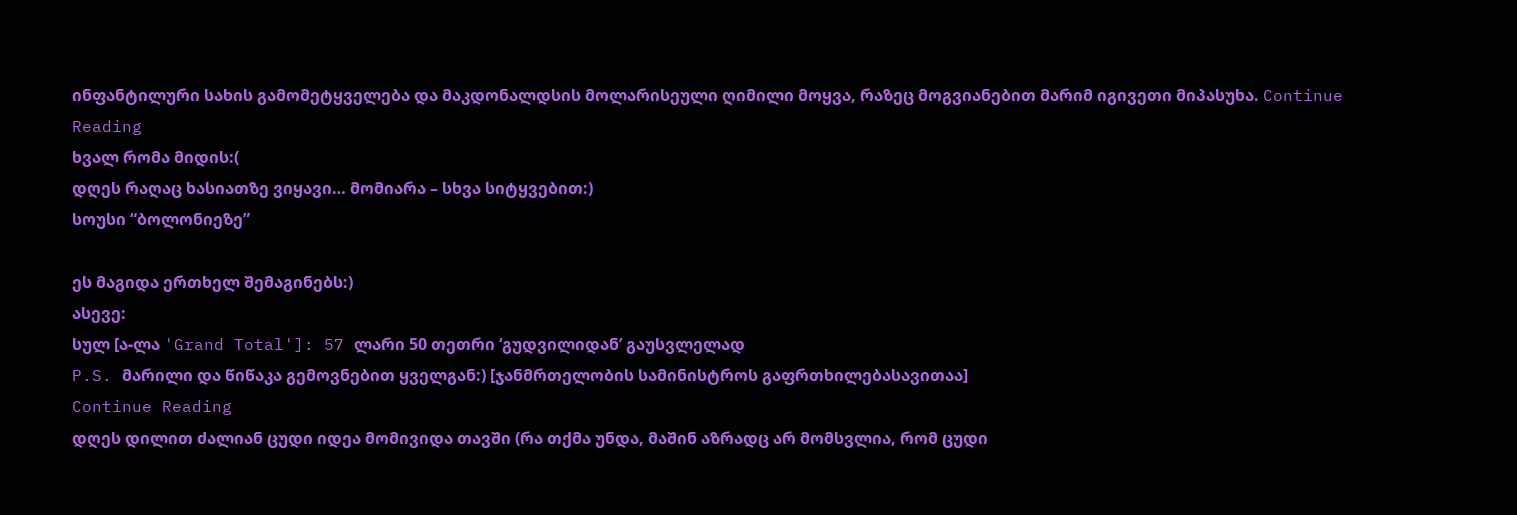ინფანტილური სახის გამომეტყველება და მაკდონალდსის მოლარისეული ღიმილი მოყვა, რაზეც მოგვიანებით მარიმ იგივეთი მიპასუხა. Continue Reading
ხვალ რომა მიდის:(
დღეს რაღაც ხასიათზე ვიყავი… მომიარა – სხვა სიტყვებით:)
სოუსი “ბოლონიეზე”

ეს მაგიდა ერთხელ შემაგინებს:)
ასევე:
სულ [ა-ლა 'Grand Total']: 57 ლარი 50 თეთრი ‘გუდვილიდან’ გაუსვლელად
P.S. მარილი და წიწაკა გემოვნებით ყველგან:) [ჯანმრთელობის სამინისტროს გაფრთხილებასავითაა]
Continue Reading
დღეს დილით ძალიან ცუდი იდეა მომივიდა თავში (რა თქმა უნდა, მაშინ აზრადც არ მომსვლია, რომ ცუდი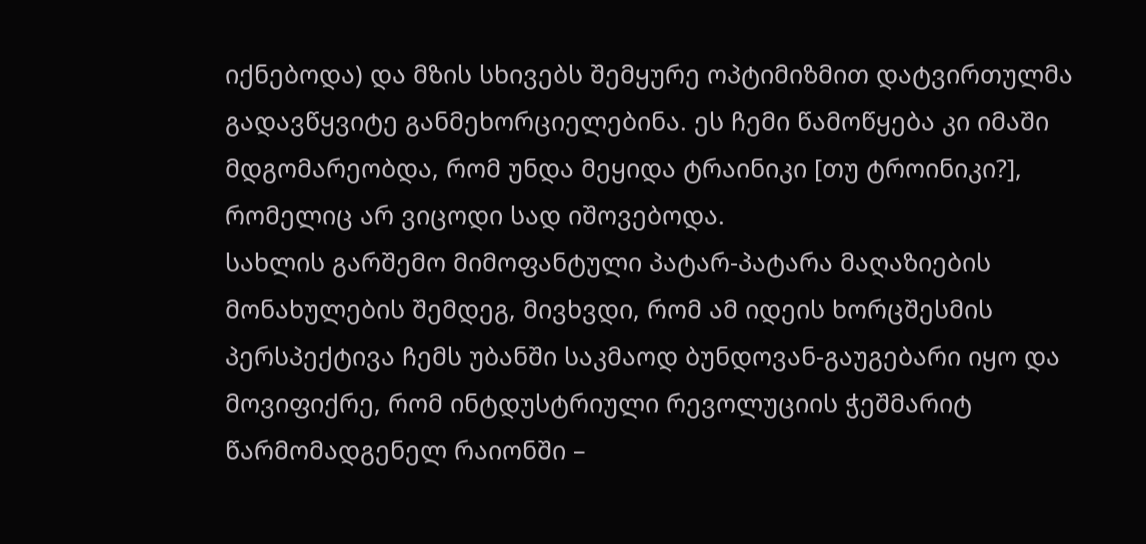იქნებოდა) და მზის სხივებს შემყურე ოპტიმიზმით დატვირთულმა გადავწყვიტე განმეხორციელებინა. ეს ჩემი წამოწყება კი იმაში მდგომარეობდა, რომ უნდა მეყიდა ტრაინიკი [თუ ტროინიკი?], რომელიც არ ვიცოდი სად იშოვებოდა.
სახლის გარშემო მიმოფანტული პატარ-პატარა მაღაზიების მონახულების შემდეგ, მივხვდი, რომ ამ იდეის ხორცშესმის პერსპექტივა ჩემს უბანში საკმაოდ ბუნდოვან-გაუგებარი იყო და მოვიფიქრე, რომ ინტდუსტრიული რევოლუციის ჭეშმარიტ წარმომადგენელ რაიონში –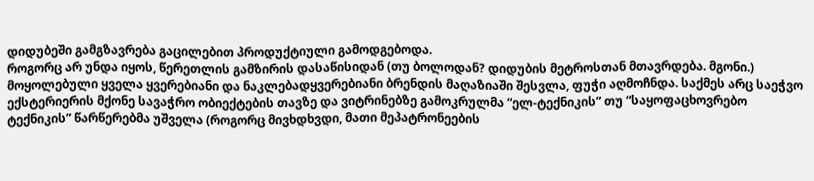დიდუბეში გამგზავრება გაცილებით პროდუქტიული გამოდგებოდა.
როგორც არ უნდა იყოს, წერეთლის გამზირის დასაწისიდან (თუ ბოლოდან? დიდუბის მეტროსთან მთავრდება. მგონი.) მოყოლებული ყველა ყვერებიანი და ნაკლებადყვერებიანი ბრენდის მაღაზიაში შესვლა, ფუჭი აღმოჩნდა. საქმეს არც საეჭვო ექსტერიერის მქონე სავაჭრო ობიექტების თავზე და ვიტრინებზე გამოკრულმა “ელ-ტექნიკის” თუ “საყოფაცხოვრებო ტექნიკის” წარწერებმა უშველა (როგორც მივხდხვდი, მათი მეპატრონეების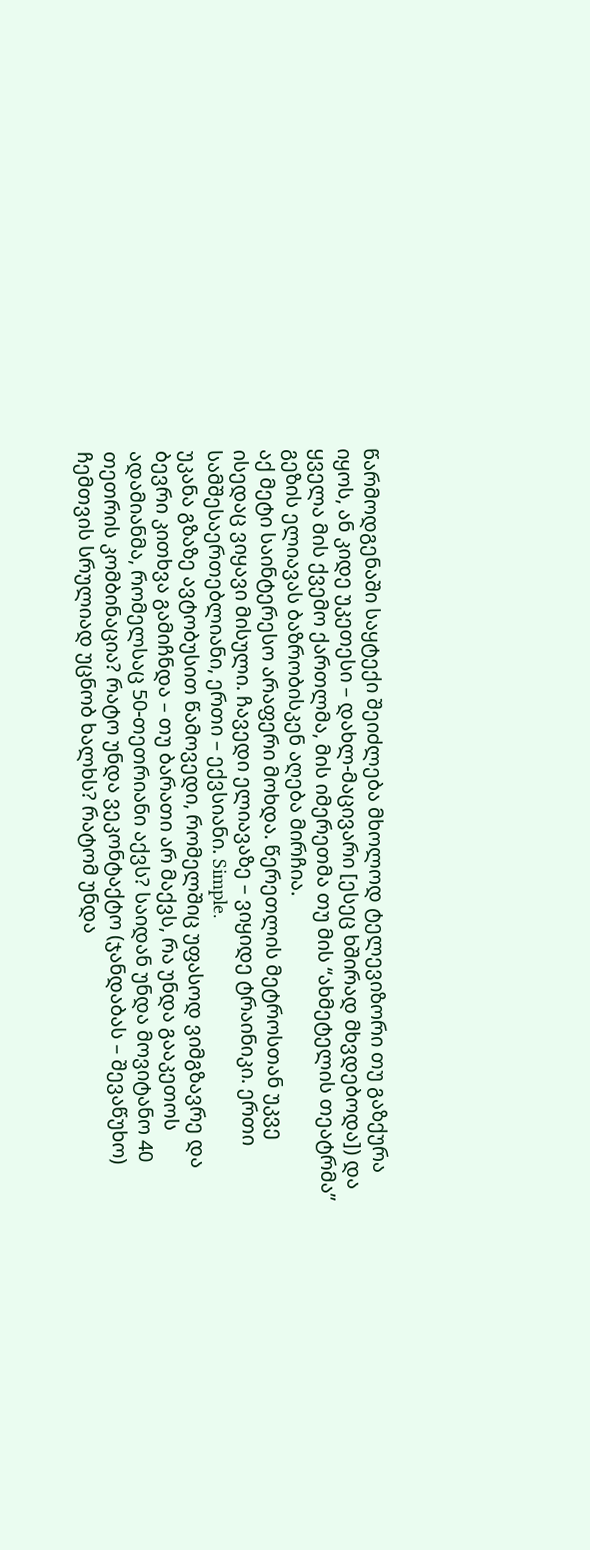წარმოდგენაში საყტექი შეიძლება მხოლოდ ტელევიზორი თუ გაზქურა იყოს, ან კიდე უკეთესი – დახლ-მაცივარი [ესეც ხშირად მხვდებოდა]) და ყველა მის ქვემო ქართლმა, მის იმერეთმა თუ მის “ახმეტელის თეატრმა” გეზის ელიავას ბაზრობისკენ აღება მირჩია.
აქ მეტი საინტერესო არაფერი მოხდა. წერეთლის მეტროსთან უკვე ისედაც ვიყავი მისული. ჩავედი ელიავაზე – ვიყიდე ტრაინიკი. ერთი სამშესაერთებლიანი, ერთი – ექვსიანი. Simple.
უკანა გზაზე ავტობუსით წამოვედი, რომელშიც უფასოდ ვიმგზავრე და ბევრი კითხვა გამიჩნდა – თუ ბარათი არ მაქვს, რა უნდა გააკეთოს ადამიანმა, რომელსაც 50-თეთრიანი აქვს? საიდან უნდა მოვიტანო 40 თეთრის კომბინაცია? რატო უნდა ვეკონტაქტო (ჯანდაბას – შევაწუხო) ჩემთვის სრულიად უცნობ ხალხს? რატომ უნდა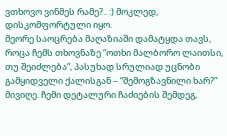ვთხოვო ვინმეს რამე?.. :) მოკლედ, დისკომფორტული იყო.
მეორე საოცრება მაღაზიაში დამატყდა თავს, როცა ჩემს თხოვნაზე “ოთხი მალბორო ლაითსი, თუ შეიძლება”, პასუხად სრულიად უცნობი გამყიდველი ქალისგან – “შემოგზავნილი ხარ?” მივიღე. ჩემი დეტალური ჩაძიების შემდეგ,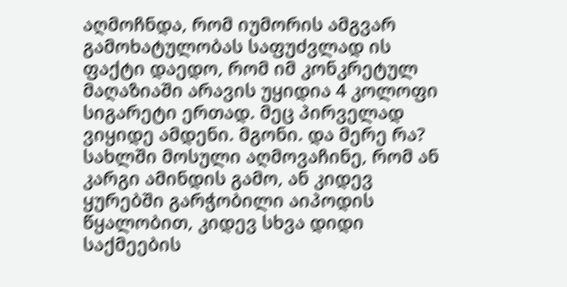აღმოჩნდა, რომ იუმორის ამგვარ გამოხატულობას საფუძვლად ის ფაქტი დაედო, რომ იმ კონკრეტულ მაღაზიაში არავის უყიდია 4 კოლოფი სიგარეტი ერთად. მეც პირველად ვიყიდე ამდენი. მგონი. და მერე რა?
სახლში მოსული აღმოვაჩინე, რომ ან კარგი ამინდის გამო, ან კიდევ ყურებში გარჭობილი აიპოდის წყალობით, კიდევ სხვა დიდი საქმეების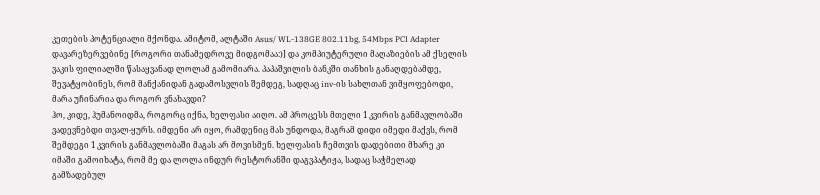კეთების პოტენციალი მქონდა. ამიტომ, ალტაში Asus/ WL-138GE 802.11bg, 54Mbps PCI Adapter დავარეზერვებინე [როგორი თანამედროვე მიდგომაა:)] და კომპიუტერული მაღაზიების ამ ქსელის ვაკის ფილიალში წასაყვანად ლოლამ გამომიარა. პაპაშვილის ბანკში თანხის განაღდებამდე, შევატყობინეს, რომ მანქანიდან გადამოსვლის შემდეგ, სადღაც inv-ის სახლთან ვიმყოფებოდი, მარა უჩინარია და როგორ ვნახავდი?
ჰო, კიდე, ჰუმანოიდმა, როგორც იქნა, ხელფასი აიღო. ამ პროცესს მთელი 1 კვირის განმავლობაში ვადევნებდი თვალ-ყურს. იმდენი არ იყო, რამდენიც მას უნდოდა, მაგრამ დიდი იმედი მაქვს, რომ შემდეგი 1 კვირის განმავლობაში მაგას არ მოვისმენ. ხელფასის ჩემთვის დადებითი მხარე კი იმაში გამოიხატა, რომ მე და ლოლა ინდურ რესტორანში დაგვპატიჟა, სადაც საჭმელად გამზადებულ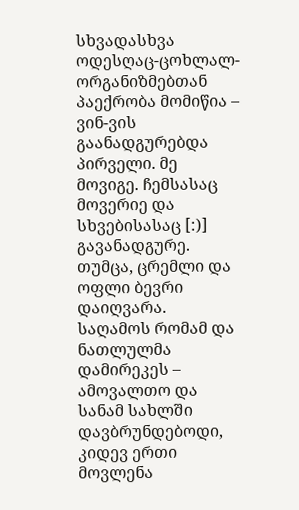სხვადასხვა ოდესღაც-ცოხლალ-ორგანიზმებთან პაექრობა მომიწია – ვინ-ვის გაანადგურებდა პირველი. მე მოვიგე. ჩემსასაც მოვერიე და სხვებისასაც [:)] გავანადგურე. თუმცა, ცრემლი და ოფლი ბევრი დაიღვარა.
საღამოს რომამ და ნათლულმა დამირეკეს – ამოვალთო და სანამ სახლში დავბრუნდებოდი, კიდევ ერთი მოვლენა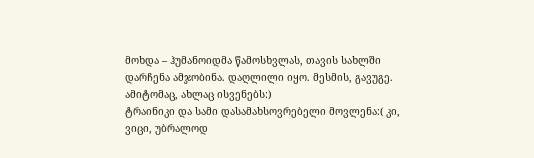მოხდა – ჰუმანოიდმა წამოსხვლას, თავის სახლში დარჩენა ამჯობინა. დაღლილი იყო. მესმის, გავუგე. ამიტომაც, ახლაც ისვენებს:)
ტრაინიკი და სამი დასამახსოვრებელი მოვლენა:( კი, ვიცი, უბრალოდ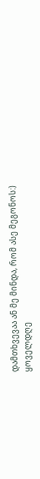დამთხვევაა ან მე მინდა, რომ ასე მეგონოს:)
ყოველდღე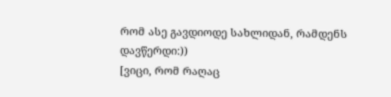რომ ასე გავდიოდე სახლიდან, რამდენს დავწერდი:))
[ვიცი, რომ რაღაც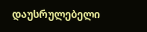დაუსრულებელი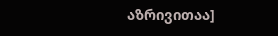აზრივითაა]